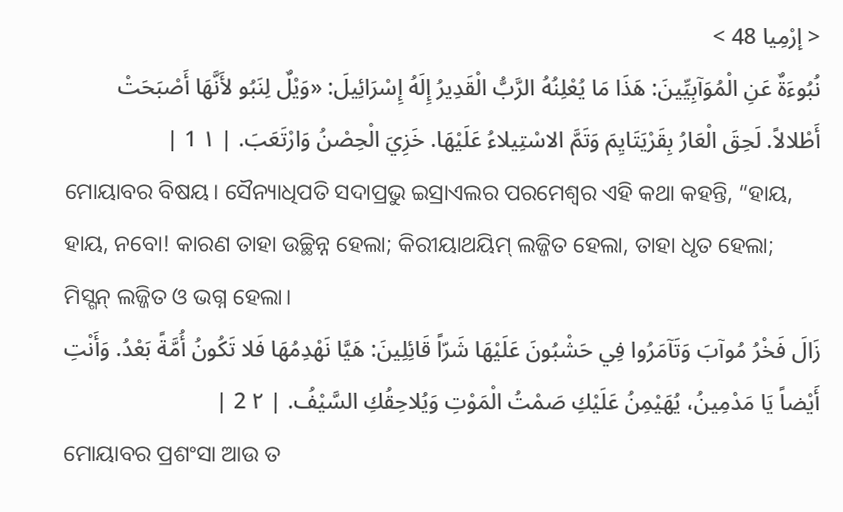< إرْمِيا 48 >
نُبُوءَةٌ عَنِ الْمُوَآبِيِّينَ: هَذَا مَا يُعْلِنُهُ الرَّبُّ الْقَدِيرُ إِلَهُ إِسْرَائِيلَ: «وَيْلٌ لِنَبُو لأَنَّهَا أَصْبَحَتْ أَطْلالاً. لَحِقَ الْعَارُ بِقَرْيَتَايِمَ وَتَمَّ الاسْتِيلاءُ عَلَيْهَا. خَزِيَ الْحِصْنُ وَارْتَعَبَ. | ١ 1 |
ମୋୟାବର ବିଷୟ। ସୈନ୍ୟାଧିପତି ସଦାପ୍ରଭୁ ଇସ୍ରାଏଲର ପରମେଶ୍ୱର ଏହି କଥା କହନ୍ତି, “ହାୟ, ହାୟ, ନବୋ! କାରଣ ତାହା ଉଚ୍ଛିନ୍ନ ହେଲା; କିରୀୟାଥୟିମ୍ ଲଜ୍ଜିତ ହେଲା, ତାହା ଧୃତ ହେଲା; ମିସ୍ଗନ୍ ଲଜ୍ଜିତ ଓ ଭଗ୍ନ ହେଲା।
زَالَ فَخْرُ مُوآبَ وَتَآمَرُوا فِي حَشْبُونَ عَلَيْهَا شَرّاً قَائِلِينَ: هَيَّا نَهْدِمُهَا فَلا تَكُونُ أُمَّةً بَعْدُ. وَأَنْتِ أَيْضاً يَا مَدْمِينُ، يُهَيْمِنُ عَلَيْكِ صَمْتُ الْمَوْتِ وَيُلاحِقُكِ السَّيْفُ. | ٢ 2 |
ମୋୟାବର ପ୍ରଶଂସା ଆଉ ତ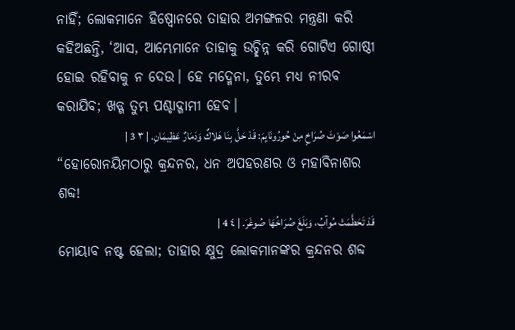ନାହିଁ; ଲୋକମାନେ ହିଷ୍ବୋନରେ ତାହାର ଅମଙ୍ଗଳର ମନ୍ତ୍ରଣା କରି କହିଅଛନ୍ତି, ‘ଆସ, ଆମ୍ଭେମାନେ ତାହାକୁ ଉଚ୍ଛିନ୍ନ କରି ଗୋଟିଏ ଗୋଷ୍ଠୀ ହୋଇ ରହିବାକୁ ନ ଦେଉ। ହେ ମଦ୍ମେନା, ତୁମ୍ଭେ ମଧ୍ୟ ନୀରବ କରାଯିବ; ଖଡ୍ଗ ତୁମ୍ଭ ପଶ୍ଚାଦ୍ଗାମୀ ହେବ।
اسْمَعُوا صَوْتَ صُرَاخٍ مِنْ حُورُونَايِمَ: قَدْ حَلَّ بِنَا هَلاكٌ وَدَمَارٌ عَظِيمَانِ. | ٣ 3 |
“ହୋରୋନୟିମଠାରୁ କ୍ରନ୍ଦନର, ଧନ ଅପହରଣର ଓ ମହାବିନାଶର ଶବ୍ଦ!
قَدْ تَحَطَّمَتْ مُوآبُ، وَبَلَغَ صُرَاخُهَا صُوغَرَ. | ٤ 4 |
ମୋୟାବ ନଷ୍ଟ ହେଲା; ତାହାର କ୍ଷୁଦ୍ର ଲୋକମାନଙ୍କର କ୍ରନ୍ଦନର ଶବ୍ଦ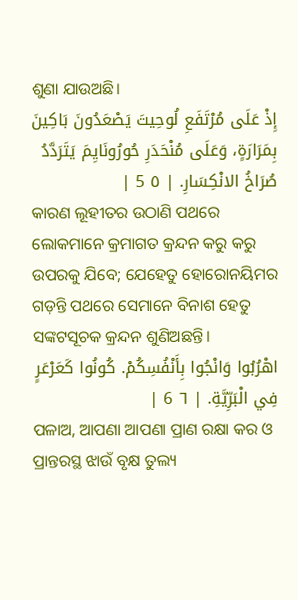ଶୁଣା ଯାଉଅଛି।
إِذْ عَلَى مُرْتَفَعِ لُوحِيتَ يَصْعَدُونَ بَاكِينَ بِمَرَارَةٍ، وَعَلَى مُنْحَدَرِ حُورُونَايِمَ يَتَرَدَّدُ صُرَاخُ الانْكِسَارِ. | ٥ 5 |
କାରଣ ଲୂହୀତର ଉଠାଣି ପଥରେ ଲୋକମାନେ କ୍ରମାଗତ କ୍ରନ୍ଦନ କରୁ କରୁ ଉପରକୁ ଯିବେ; ଯେହେତୁ ହୋରୋନୟିମର ଗଡ଼ନ୍ତି ପଥରେ ସେମାନେ ବିନାଶ ହେତୁ ସଙ୍କଟସୂଚକ କ୍ରନ୍ଦନ ଶୁଣିଅଛନ୍ତି।
اهْرُبُوا وَانْجُوا بِأَنْفُسِكُمْ. كُونُوا كَعَرْعَرٍ فِي الْبَرِّيَّةِ. | ٦ 6 |
ପଳାଅ, ଆପଣା ଆପଣା ପ୍ରାଣ ରକ୍ଷା କର ଓ ପ୍ରାନ୍ତରସ୍ଥ ଝାଉଁ ବୃକ୍ଷ ତୁଲ୍ୟ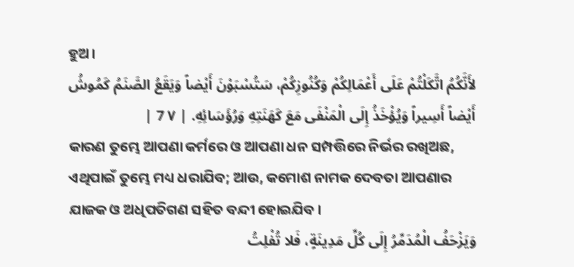ହୁଅ।
لأَنَّكُمُ اتَّكَلْتُمْ عَلَى أَعْمَالِكُمْ وَكُنُوزِكُمْ، سَتُسْبَوْنَ أَيْضاً وَيَقَعُ الصَّنَمُ كَمُوشُ أَيْضاً أَسِيراً وَيُؤْخَذُ إِلَى الْمَنْفَى مَعَ كَهَنَتِهِ وَرُؤَسَائِهِ. | ٧ 7 |
କାରଣ ତୁମ୍ଭେ ଆପଣା କର୍ମରେ ଓ ଆପଣା ଧନ ସମ୍ପତ୍ତିରେ ନିର୍ଭର ରଖିଅଛ, ଏଥିପାଇଁ ତୁମ୍ଭେ ମଧ୍ୟ ଧରାଯିବ; ଆଉ, କମୋଶ ନାମକ ଦେବତା ଆପଣାର ଯାଜକ ଓ ଅଧିପତିଗଣ ସହିତ ବନ୍ଦୀ ହୋଇଯିବ।
وَيَزْحَفُ الْمُدَمِّرُ إِلَى كُلِّ مَدِينَةٍ، فَلا تُفْلِتُ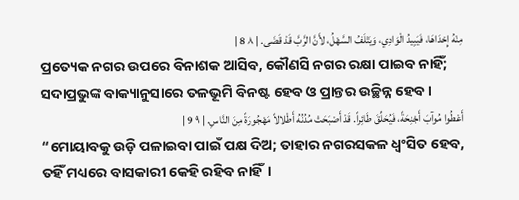مِنْهُ إِحْدَاهَا، فَيَبِيدُ الْوَادِي، وَيَتْلَفُ السَّهْلُ، لأَنَّ الرَّبَّ قَدْ قَضَى. | ٨ 8 |
ପ୍ରତ୍ୟେକ ନଗର ଉପରେ ବିନାଶକ ଆସିବ, କୌଣସି ନଗର ରକ୍ଷା ପାଇବ ନାହିଁ; ସଦାପ୍ରଭୁଙ୍କ ବାକ୍ୟାନୁସାରେ ତଳଭୂମି ବିନଷ୍ଟ ହେବ ଓ ପ୍ରାନ୍ତର ଉଚ୍ଛିନ୍ନ ହେବ।
أَعْطُوا مُوآبَ أَجْنِحَةً، فَيُحَلِّقَ طَائِراً. قَدْ أَصْبَحَتْ مُدُنُهُ أَطْلالاً مَهْجُورَةً مِنَ النَّاسِ. | ٩ 9 |
“ମୋୟାବକୁ ଉଡ଼ି ପଳାଇବା ପାଇଁ ପକ୍ଷ ଦିଅ; ତାହାର ନଗରସକଳ ଧ୍ୱଂସିତ ହେବ, ତହିଁ ମଧ୍ୟରେ ବାସକାରୀ କେହି ରହିବ ନାହିଁ।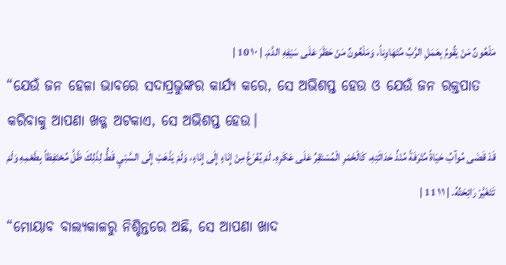مَلْعُونٌ مَنْ يَقُومُ بِعَمَلِ الرَّبِّ مُتَهَاوِناً، وَمَلْعُونٌ مَنْ حَظَرَ عَلَى سَيْفِهِ الدَّمَ. | ١٠ 10 |
“ଯେଉଁ ଜନ ହେଳା ଭାବରେ ସଦାପ୍ରଭୁଙ୍କର କାର୍ଯ୍ୟ କରେ, ସେ ଅଭିଶପ୍ତ ହେଉ ଓ ଯେଉଁ ଜନ ରକ୍ତପାତ କରିବାକୁ ଆପଣା ଖଡ୍ଗ ଅଟକାଏ, ସେ ଅଭିଶପ୍ତ ହେଉ।
قَدْ قَضَى مُوآبُ حَيَاةً مُتْرَفَةً مُنْذُ حَدَاثَتِهِ، كَالْخَمْرِ الْمُسْتَقِرِّ عَلَى عَكَرِهِ. لَمْ يُفْرَغْ مِنْ إِنَاءٍ إِلَى إِنَاءٍ، وَلَمْ يَذْهَبْ إِلَى السَّبْيِ قَطُّ لِذَلِكَ ظَلَّ مُحْتَفِظاً بِطَعْمِهِ وَلَمْ تَتَغَيَّرْ رَائِحَتُهُ. | ١١ 11 |
“ମୋୟାବ ବାଲ୍ୟକାଳରୁ ନିଶ୍ଚିନ୍ତରେ ଅଛି, ସେ ଆପଣା ଖାଦ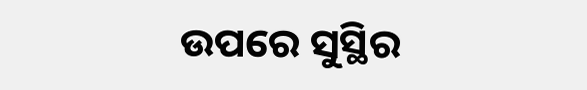ଉପରେ ସୁସ୍ଥିର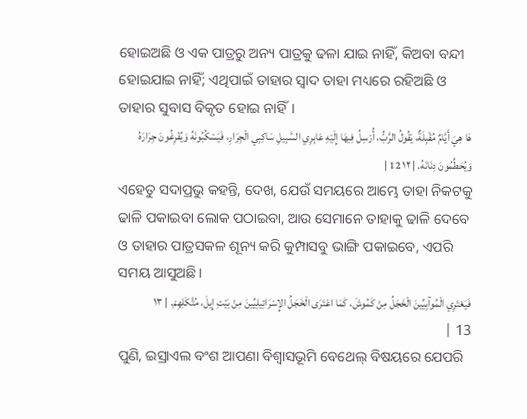ହୋଇଅଛି ଓ ଏକ ପାତ୍ରରୁ ଅନ୍ୟ ପାତ୍ରକୁ ଢଳା ଯାଇ ନାହିଁ, କିଅବା ବନ୍ଦୀ ହୋଇଯାଇ ନାହିଁ; ଏଥିପାଇଁ ତାହାର ସ୍ୱାଦ ତାହା ମଧ୍ୟରେ ରହିଅଛି ଓ ତାହାର ସୁବାସ ବିକୃତ ହୋଇ ନାହିଁ।
هَا هِيَ أَيَّامٌ مُقْبِلَةٌ، يَقُولُ الرَّبُّ، أُرْسِلُ فِيهَا إِلَيْهِ عَابِرِي السَّبِيلِ سَاكِبِي الْجِرَارِ، فَيَسْكُبُونَهُ وَيُفْرِغُونَ جِرَارَهُ وَيُحَطِّمُونَ دِنَانَهُ. | ١٢ 12 |
ଏହେତୁ ସଦାପ୍ରଭୁ କହନ୍ତି, ଦେଖ, ଯେଉଁ ସମୟରେ ଆମ୍ଭେ ତାହା ନିକଟକୁ ଢାଳି ପକାଇବା ଲୋକ ପଠାଇବା, ଆଉ ସେମାନେ ତାହାକୁ ଢାଳି ଦେବେ ଓ ତାହାର ପାତ୍ରସକଳ ଶୂନ୍ୟ କରି କୁମ୍ପାସବୁ ଭାଙ୍ଗି ପକାଇବେ, ଏପରି ସମୟ ଆସୁଅଛି।
فَيَعْتَرِي الْمُوآبِيِّينَ الْخَجَلُ مِنْ كَمُوشَ، كَمَا اعْتَرَى الْخَجَلُ الإِسْرَائِيلِيِّينَ مِنْ بَيْتِ إِيلَ، مُتَّكَلِهِمْ. | ١٣ 13 |
ପୁଣି, ଇସ୍ରାଏଲ ବଂଶ ଆପଣା ବିଶ୍ୱାସଭୂମି ବେଥେଲ୍ ବିଷୟରେ ଯେପରି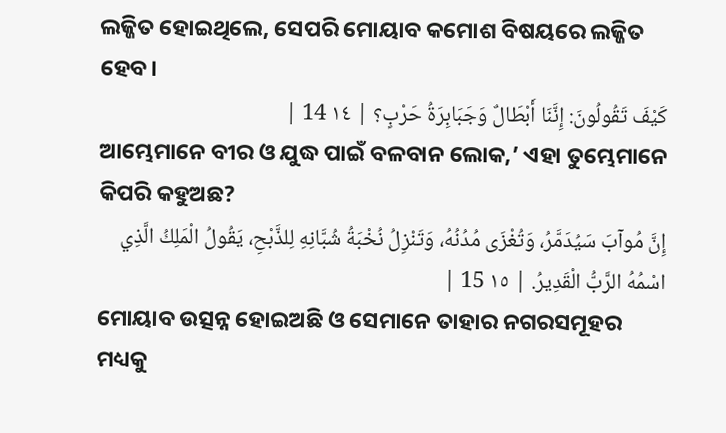ଲଜ୍ଜିତ ହୋଇଥିଲେ, ସେପରି ମୋୟାବ କମୋଶ ବିଷୟରେ ଲଜ୍ଜିତ ହେବ।
كَيْفَ تَقُولُونَ: إِنَّنَا أَبْطَالٌ وَجَبَابِرَةُ حَرْبٍ؟ | ١٤ 14 |
ଆମ୍ଭେମାନେ ବୀର ଓ ଯୁଦ୍ଧ ପାଇଁ ବଳବାନ ଲୋକ,’ ଏହା ତୁମ୍ଭେମାନେ କିପରି କହୁଅଛ?
إِنَّ مُوآبَ سَيُدَمَّرُ، وَتُغْزَى مُدُنُهُ، وَتَنْزِلُ نُخْبَةُ شُبَّانِهِ لِلذَّبْحِ، يَقُولُ الْمَلِكُ الَّذِي اسْمُهُ الرَّبُّ الْقَدِيرُ. | ١٥ 15 |
ମୋୟାବ ଉତ୍ସନ୍ନ ହୋଇଅଛି ଓ ସେମାନେ ତାହାର ନଗରସମୂହର ମଧ୍ୟକୁ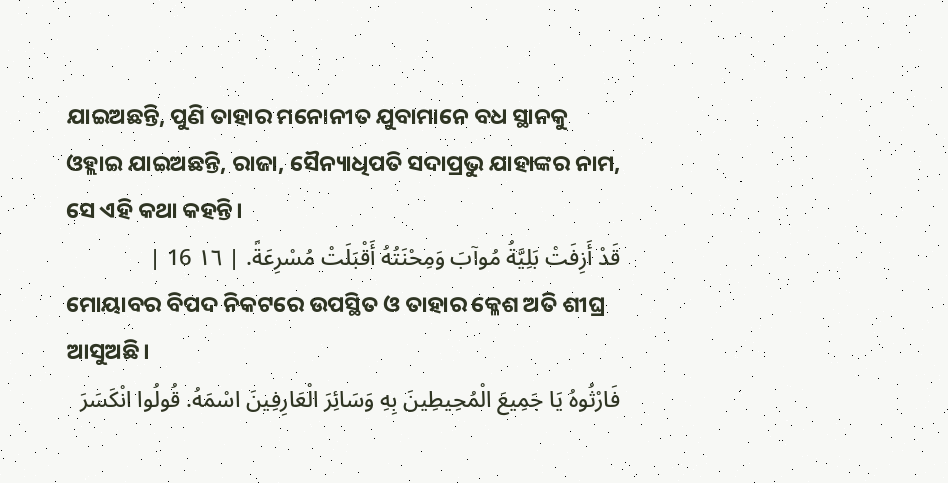ଯାଇଅଛନ୍ତି, ପୁଣି ତାହାର ମନୋନୀତ ଯୁବାମାନେ ବଧ ସ୍ଥାନକୁ ଓହ୍ଲାଇ ଯାଇଅଛନ୍ତି, ରାଜା, ସୈନ୍ୟାଧିପତି ସଦାପ୍ରଭୁ ଯାହାଙ୍କର ନାମ, ସେ ଏହି କଥା କହନ୍ତି।
قَدْ أَزِفَتْ بَلِيَّةُ مُوآبَ وَمِحْنَتُهُ أَقْبَلَتْ مُسْرِعَةً. | ١٦ 16 |
ମୋୟାବର ବିପଦ ନିକଟରେ ଉପସ୍ଥିତ ଓ ତାହାର କ୍ଳେଶ ଅତି ଶୀଘ୍ର ଆସୁଅଛି।
فَارْثُوهُ يَا جَمِيعَ الْمُحِيطِينَ بِهِ وَسَائِرَ الْعَارِفِينَ اسْمَهُ. قُولُوا انْكَسَرَ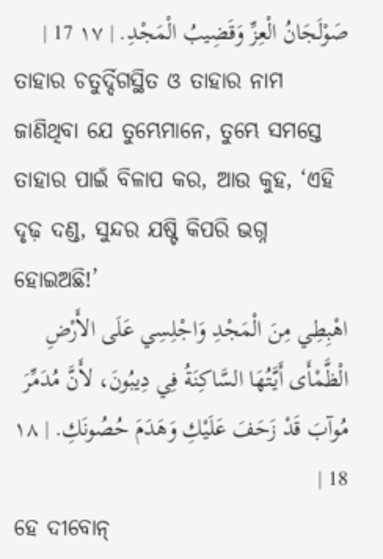صَوْلَجَانُ الْعِزِّ وَقَضِيبُ الْمَجْدِ. | ١٧ 17 |
ତାହାର ଚତୁର୍ଦ୍ଦିଗସ୍ଥିତ ଓ ତାହାର ନାମ ଜାଣିଥିବା ଯେ ତୁମ୍ଭେମାନେ, ତୁମ୍ଭେ ସମସ୍ତେ ତାହାର ପାଇଁ ବିଳାପ କର, ଆଉ କୁହ, ‘ଏହି ଦୃଢ଼ ଦଣ୍ଡ, ସୁନ୍ଦର ଯଷ୍ଟି କିପରି ଭଗ୍ନ ହୋଇଅଛି!’
اهْبِطِي مِنَ الْمَجْدِ وَاجْلِسِي عَلَى الأَرْضِ الْظَّمْأَى أَيَّتُهَا السَّاكِنَةُ فِي دِيبُونَ، لأَنَّ مُدَمِّرَ مُوآبَ قَدْ زَحَفَ عَلَيْكِ وَهَدَمَ حُصُونَكِ. | ١٨ 18 |
ହେ ଦୀବୋନ୍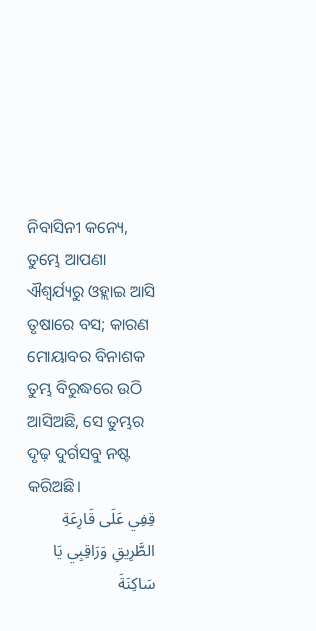ନିବାସିନୀ କନ୍ୟେ, ତୁମ୍ଭେ ଆପଣା ଐଶ୍ୱର୍ଯ୍ୟରୁ ଓହ୍ଲାଇ ଆସି ତୃଷାରେ ବସ; କାରଣ ମୋୟାବର ବିନାଶକ ତୁମ୍ଭ ବିରୁଦ୍ଧରେ ଉଠି ଆସିଅଛି, ସେ ତୁମ୍ଭର ଦୃଢ଼ ଦୁର୍ଗସବୁ ନଷ୍ଟ କରିଅଛି।
قِفِي عَلَى قَارِعَةِ الطَّرِيقِ وَرَاقِبِي يَا سَاكِنَةَ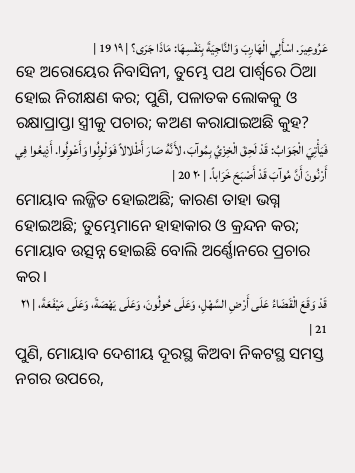عَرُوعِيرَ. اسْأَلِي الْهَارِبَ وَالنَّاجِيَةَ بِنَفْسِهَا: مَاذَا جَرَى؟ | ١٩ 19 |
ହେ ଅରୋୟେର ନିବାସିନୀ, ତୁମ୍ଭେ ପଥ ପାର୍ଶ୍ୱରେ ଠିଆ ହୋଇ ନିରୀକ୍ଷଣ କର; ପୁଣି, ପଳାତକ ଲୋକକୁ ଓ ରକ୍ଷାପ୍ରାପ୍ତା ସ୍ତ୍ରୀକୁ ପଚାର; କଅଣ କରାଯାଇଅଛି କୁହ?
فَيَأْتِيَ الْجَوَابُ: قَدْ لَحِقَ الْخِزْيُ بِمُوآبَ، لأَنَّهُ صَارَ أَطْلالاً فَوَلْوِلُوا وَأَعْوِلُوا. أَذِيعُوا فِي أَرْنُونَ أَنَّ مُوآبَ قَدْ أَصْبَحَ خَرَاباً. | ٢٠ 20 |
ମୋୟାବ ଲଜ୍ଜିତ ହୋଇଅଛି; କାରଣ ତାହା ଭଗ୍ନ ହୋଇଅଛି; ତୁମ୍ଭେମାନେ ହାହାକାର ଓ କ୍ରନ୍ଦନ କର; ମୋୟାବ ଉତ୍ସନ୍ନ ହୋଇଛି ବୋଲି ଅର୍ଣ୍ଣୋନରେ ପ୍ରଚାର କର।
قَدْ وَقَعَ الْقَضَاءُ عَلَى أَرْضِ السَّهْلِ، وَعَلَى حُولُونَ، وَعَلَى يَهْصَةَ، وَعَلَى مَيْفَعَةَ، | ٢١ 21 |
ପୁଣି, ମୋୟାବ ଦେଶୀୟ ଦୂରସ୍ଥ କିଅବା ନିକଟସ୍ଥ ସମସ୍ତ ନଗର ଉପରେ,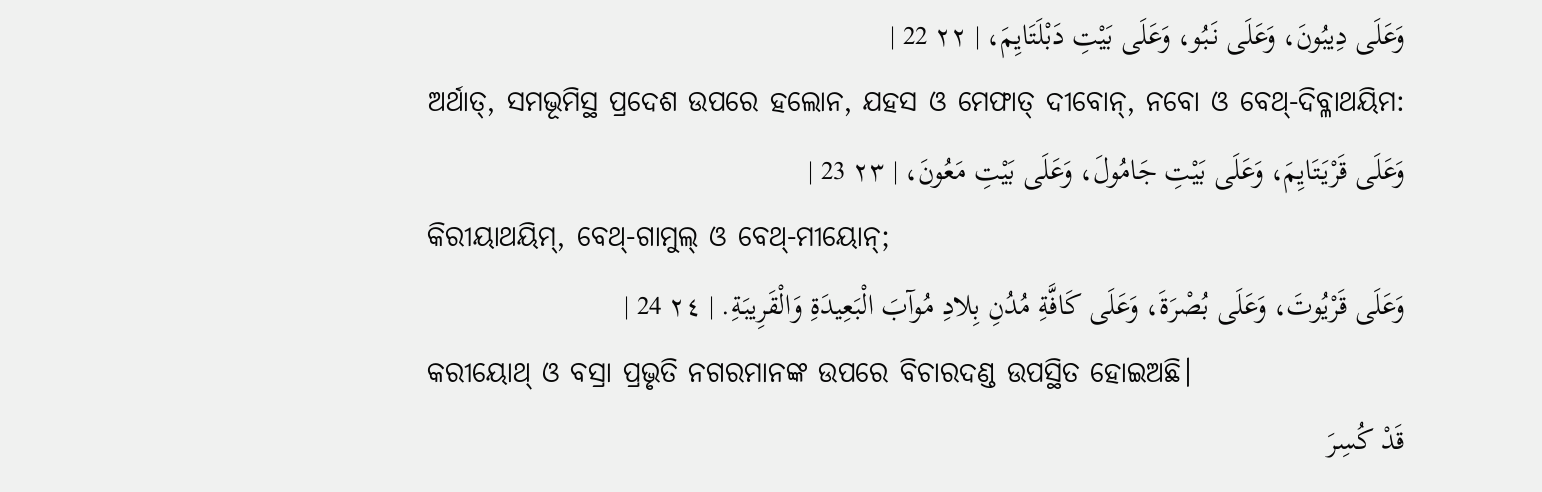وَعَلَى دِيبُونَ، وَعَلَى نَبُو، وَعَلَى بَيْتِ دَبْلَتَايِمَ، | ٢٢ 22 |
ଅର୍ଥାତ୍, ସମଭୂମିସ୍ଥ ପ୍ରଦେଶ ଉପରେ ହଲୋନ, ଯହସ ଓ ମେଫାତ୍ ଦୀବୋନ୍, ନବୋ ଓ ବେଥ୍-ଦିବ୍ଳାଥୟିମ:
وَعَلَى قَرْيَتَايِمَ، وَعَلَى بَيْتِ جَامُولَ، وَعَلَى بَيْتِ مَعُونَ، | ٢٣ 23 |
କିରୀୟାଥୟିମ୍, ବେଥ୍-ଗାମୁଲ୍ ଓ ବେଥ୍-ମୀୟୋନ୍;
وَعَلَى قَرْيُوتَ، وَعَلَى بُصْرَةَ، وَعَلَى كَافَّةِ مُدُنِ بِلادِ مُوآبَ الْبَعِيدَةِ وَالْقَرِيبَةِ. | ٢٤ 24 |
କରୀୟୋଥ୍ ଓ ବସ୍ରା ପ୍ରଭୃତି ନଗରମାନଙ୍କ ଉପରେ ବିଚାରଦଣ୍ଡ ଉପସ୍ଥିତ ହୋଇଅଛି।
قَدْ كُسِرَ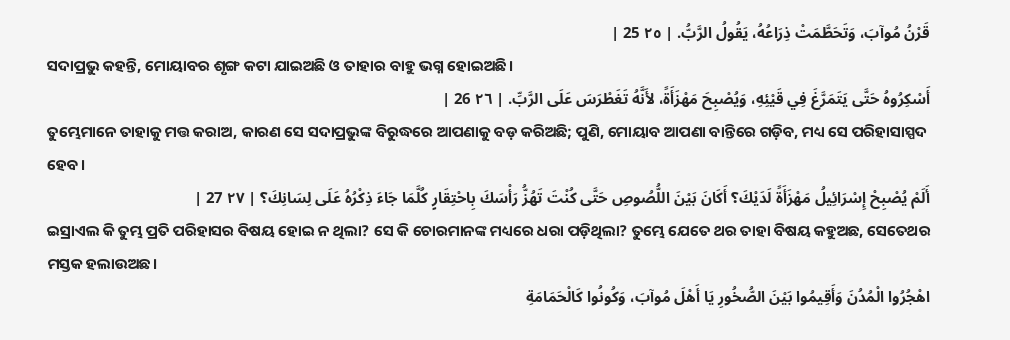قَرْنُ مُوآبَ، وَتَحَطَّمَتْ ذِرَاعُهُ، يَقُولُ الرَّبُّ. | ٢٥ 25 |
ସଦାପ୍ରଭୁ କହନ୍ତି, ମୋୟାବର ଶୃଙ୍ଗ କଟା ଯାଇଅଛି ଓ ତାହାର ବାହୁ ଭଗ୍ନ ହୋଇଅଛି।
أَسْكِرُوهُ حَتَّى يَتَمَرَّغَ فِي قَيْئِهِ، وَيُصْبِحَ مَهْزَأَةً، لأَنَّهُ تَغَطْرَسَ عَلَى الرَّبِّ. | ٢٦ 26 |
ତୁମ୍ଭେମାନେ ତାହାକୁ ମତ୍ତ କରାଅ, କାରଣ ସେ ସଦାପ୍ରଭୁଙ୍କ ବିରୁଦ୍ଧରେ ଆପଣାକୁ ବଡ଼ କରିଅଛି; ପୁଣି, ମୋୟାବ ଆପଣା ବାନ୍ତିରେ ଗଡ଼ିବ, ମଧ୍ୟ ସେ ପରିହାସାସ୍ପଦ ହେବ।
أَلَمْ يُصْبِحْ إِسْرَائِيلُ مَهْزَأَةً لَدَيْكَ؟ أَكَانَ بَيْنَ اللُّصُوصِ حَتَّى كُنْتَ تَهُزُّ رَأْسَكَ بِاحْتِقَارٍ كُلَّمَا جَاءَ ذِكْرُهُ عَلَى لِسَانِكَ؟ | ٢٧ 27 |
ଇସ୍ରାଏଲ କି ତୁମ୍ଭ ପ୍ରତି ପରିହାସର ବିଷୟ ହୋଇ ନ ଥିଲା? ସେ କି ଚୋରମାନଙ୍କ ମଧ୍ୟରେ ଧରା ପଡ଼ିଥିଲା? ତୁମ୍ଭେ ଯେତେ ଥର ତାହା ବିଷୟ କହୁଅଛ, ସେତେଥର ମସ୍ତକ ହଲାଉଅଛ।
اهْجُرُوا الْمُدُنَ وَأَقِيمُوا بَيْنَ الصُّخُورِ يَا أَهْلَ مُوآبَ، وَكُونُوا كَالْحَمَامَةِ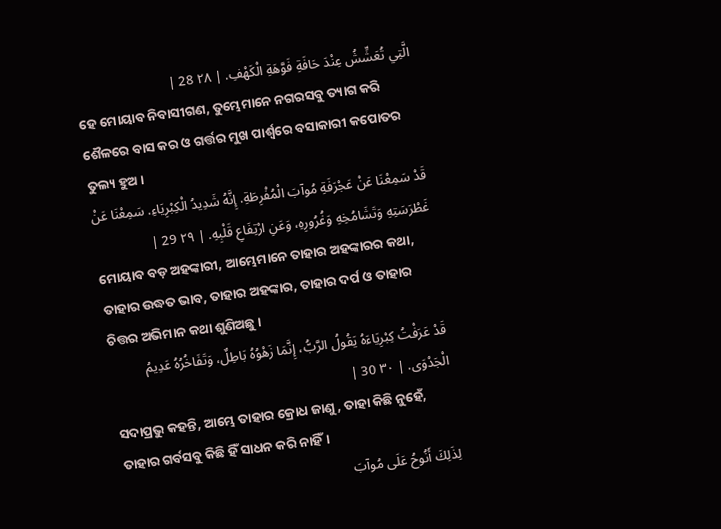الَّتِي تُعَشِّشُ عِنْدَ حَافَةِ فَوَّهَةِ الْكَهْفِ. | ٢٨ 28 |
ହେ ମୋୟାବ ନିବାସୀଗଣ, ତୁମ୍ଭେମାନେ ନଗରସବୁ ତ୍ୟାଗ କରି ଶୈଳରେ ବାସ କର ଓ ଗର୍ତ୍ତର ମୁଖ ପାର୍ଶ୍ୱରେ ବସାକାରୀ କପୋତର ତୁଲ୍ୟ ହୁଅ।
قَدْ سَمِعْنَا عَنْ عَجْرَفَةِ مُوآبَ الْمُفْرِطَةِ. إِنَّهُ شَدِيدُ الْكِبْرِيَاءِ. سَمِعْنَا عَنْ غَطْرَسَتِهِ وَتَشَامُخِهِ وَغُرُورِهِ، وَعَنِ ارْتِفَاعِ قَلْبِهِ. | ٢٩ 29 |
ମୋୟାବ ବଡ଼ ଅହଙ୍କାରୀ, ଆମ୍ଭେମାନେ ତାହାର ଅହଙ୍କାରର କଥା, ତାହାର ଉଦ୍ଧତ ଭାବ, ତାହାର ଅହଙ୍କାର, ତାହାର ଦର୍ପ ଓ ତାହାର ଚିତ୍ତର ଅଭିମାନ କଥା ଶୁଣିଅଛୁ।
قَدْ عَرَفْتُ كِبْرِيَاءَهُ يَقُولُ الرَّبُّ، إِنَّمَا زَهْوُهُ بَاطِلٌ، وَتَفَاخُرُهُ عَدِيمُ الْجَدْوَى. | ٣٠ 30 |
ସଦାପ୍ରଭୁ କହନ୍ତି, ଆମ୍ଭେ ତାହାର କ୍ରୋଧ ଜାଣୁ, ତାହା କିଛି ନୁହେଁ, ତାହାର ଗର୍ବସବୁ କିଛି ହିଁ ସାଧନ କରି ନାହିଁ।
لِذَلِكَ أَنُوحُ عَلَى مُوآبَ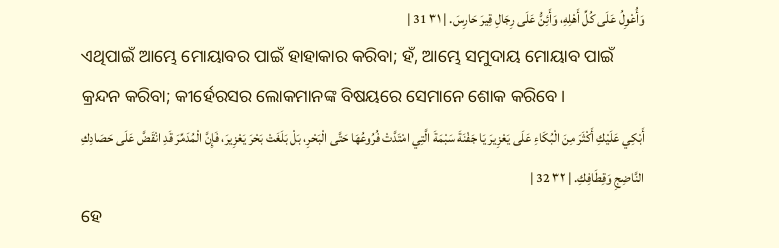وَأُعْوِلُ عَلَى كُلِّ أَهْلِهِ، وَأَئِنُّ عَلَى رِجَالِ قِيرَ حَارِسَ. | ٣١ 31 |
ଏଥିପାଇଁ ଆମ୍ଭେ ମୋୟାବର ପାଇଁ ହାହାକାର କରିବା; ହଁ, ଆମ୍ଭେ ସମୁଦାୟ ମୋୟାବ ପାଇଁ କ୍ରନ୍ଦନ କରିବା; କୀର୍ହେରସର ଲୋକମାନଙ୍କ ବିଷୟରେ ସେମାନେ ଶୋକ କରିବେ।
أَبْكِي عَلَيْكِ أَكْثَرَ مِنَ الْبُكَاءِ عَلَى يَعْزِيرَ يَا جَفْنَةَ سَبْمَةَ الَّتِي امْتَدَّتْ فُرُوعُهَا حَتَّى الْبَحْرِ، بَلْ بَلَغَتْ بَحْرَ يَعْزِيرَ، فَإِنَّ الْمُدَمِّرَ قَدِ انْقَضَّ عَلَى حَصَادِكِ النَّاضِجِ وَقِطَافِكِ. | ٣٢ 32 |
ହେ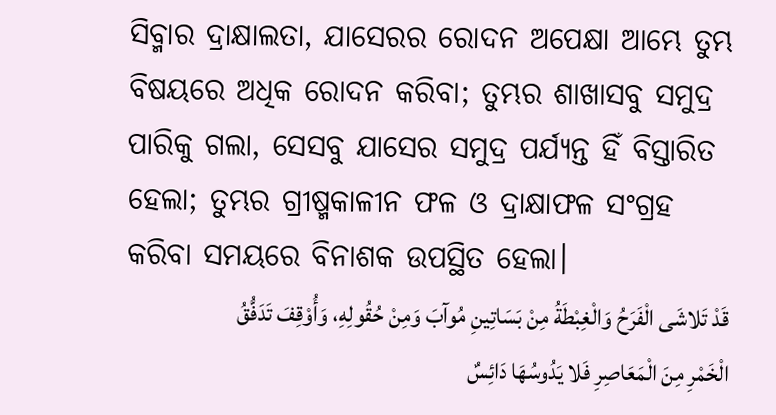ସିବ୍ମାର ଦ୍ରାକ୍ଷାଲତା, ଯାସେରର ରୋଦନ ଅପେକ୍ଷା ଆମ୍ଭେ ତୁମ୍ଭ ବିଷୟରେ ଅଧିକ ରୋଦନ କରିବା; ତୁମ୍ଭର ଶାଖାସବୁ ସମୁଦ୍ର ପାରିକୁ ଗଲା, ସେସବୁ ଯାସେର ସମୁଦ୍ର ପର୍ଯ୍ୟନ୍ତ ହିଁ ବିସ୍ତାରିତ ହେଲା; ତୁମ୍ଭର ଗ୍ରୀଷ୍ମକାଳୀନ ଫଳ ଓ ଦ୍ରାକ୍ଷାଫଳ ସଂଗ୍ରହ କରିବା ସମୟରେ ବିନାଶକ ଉପସ୍ଥିତ ହେଲା।
قَدْ تَلاشَى الْفَرَحُ وَالْغِبْطَةُ مِنْ بَسَاتِينِ مُوآبَ وَمِنْ حُقُولِهِ، وَأُوْقِفَ تَدَفُّقُ الْخَمْرِ مِنَ الْمَعَاصِرِ فَلا يَدُوسُهَا دَائِسٌ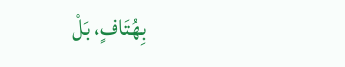بِهُتَافٍ، بَلْ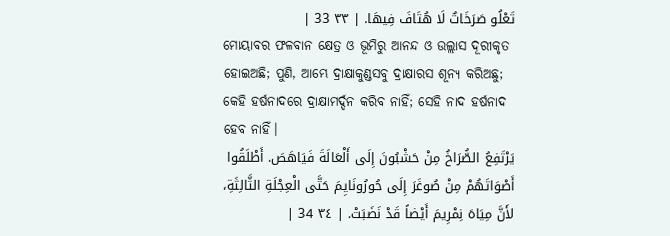تَعْلُو صَرَخَاتٌ لَا هُتَافَ فِيهَا. | ٣٣ 33 |
ମୋୟାବର ଫଳବାନ କ୍ଷେତ୍ର ଓ ଭୂମିରୁ ଆନନ୍ଦ ଓ ଉଲ୍ଲାସ ଦୂରୀକୃତ ହୋଇଅଛି; ପୁଣି, ଆମ୍ଭେ ଦ୍ରାକ୍ଷାକୁଣ୍ଡସବୁ ଦ୍ରାକ୍ଷାରସ ଶୂନ୍ୟ କରିଅଛୁ; କେହି ହର୍ଷନାଦରେ ଦ୍ରାକ୍ଷାମର୍ଦ୍ଦନ କରିବ ନାହିଁ; ସେହି ନାଦ ହର୍ଷନାଦ ହେବ ନାହିଁ।
يَرْتَفِعُ الصُّرَاخُ مِنْ حَشْبُونَ إِلَى أَلْعَالَةَ فَيَاهَصَ. أَطْلَقُوا أَصْوَاتَهُمْ مِنْ صُوغَرَ إِلَى حُورُونَايِمَ حَتَّى الْعِجْلَةِ الثَّالِثَةِ، لأَنَّ مِيَاهَ نِمْرِيمَ أَيْضاً قَدْ نَضَبَتْ. | ٣٤ 34 |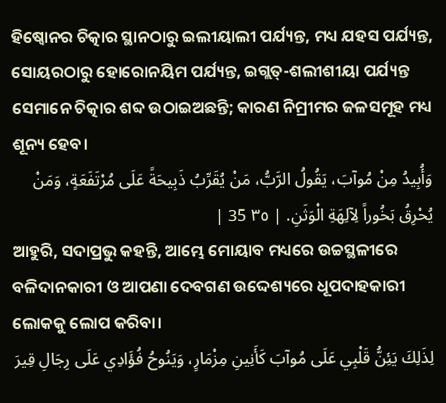ହିଷ୍ବୋନର ଚିତ୍କାର ସ୍ଥାନଠାରୁ ଇଲୀୟାଲୀ ପର୍ଯ୍ୟନ୍ତ, ମଧ୍ୟ ଯହସ ପର୍ଯ୍ୟନ୍ତ, ସୋୟରଠାରୁ ହୋରୋନୟିମ ପର୍ଯ୍ୟନ୍ତ, ଇଗ୍ଲତ୍-ଶଲୀଶୀୟା ପର୍ଯ୍ୟନ୍ତ ସେମାନେ ଚିତ୍କାର ଶବ୍ଦ ଉଠାଇଅଛନ୍ତି; କାରଣ ନିମ୍ରୀମର ଜଳସମୂହ ମଧ୍ୟ ଶୂନ୍ୟ ହେବ।
وَأُبِيدُ مِنْ مُوآبَ، يَقُولُ الرَّبُّ، مَنْ يُقَرِّبُ ذَبِيحَةً عَلَى مُرْتَفَعَةٍ، وَمَنْ يُحْرِقُ بَخُوراً لِآلِهَةِ الْوَثَنِ. | ٣٥ 35 |
ଆହୁରି, ସଦାପ୍ରଭୁ କହନ୍ତି, ଆମ୍ଭେ ମୋୟାବ ମଧ୍ୟରେ ଉଚ୍ଚସ୍ଥଳୀରେ ବଳିଦାନକାରୀ ଓ ଆପଣା ଦେବଗଣ ଉଦ୍ଦେଶ୍ୟରେ ଧୂପଦାହକାରୀ ଲୋକକୁ ଲୋପ କରିବା।
لِذَلِكَ يَئِنُّ قَلْبِي عَلَى مُوآبَ كَأَنِينِ مِزْمَارٍ، وَيَنُوحُ فُؤَادِي عَلَى رِجَالِ قِيرَ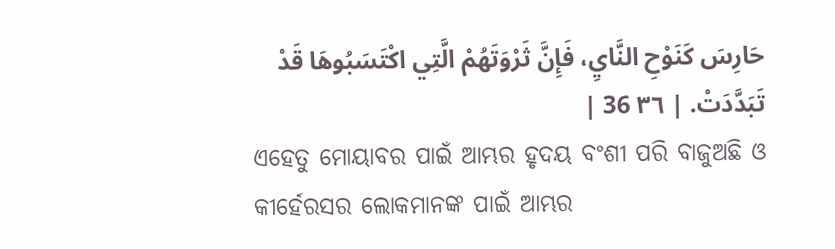حَارِسَ كَنَوْحِ النَّايِ، فَإِنَّ ثَرْوَتَهُمْ الَّتِي اكْتَسَبُوهَا قَدْ تَبَدَّدَتْ. | ٣٦ 36 |
ଏହେତୁ ମୋୟାବର ପାଇଁ ଆମ୍ଭର ହୃଦୟ ବଂଶୀ ପରି ବାଜୁଅଛି ଓ କୀର୍ହେରସର ଲୋକମାନଙ୍କ ପାଇଁ ଆମ୍ଭର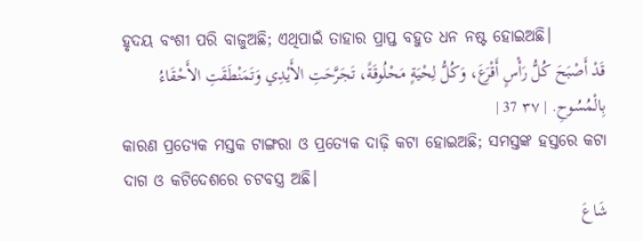ହୃଦୟ ବଂଶୀ ପରି ବାଜୁଅଛି; ଏଥିପାଇଁ ତାହାର ପ୍ରାପ୍ତ ବହୁତ ଧନ ନଷ୍ଟ ହୋଇଅଛି।
قَدْ أَصْبَحَ كُلُّ رَأْسٍ أَقْرَعَ، وَكُلُّ لِحْيَةٍ مَحْلُوقَةً، تَجَرَّحَتِ الأَيْدِي وَتَمَنْطَقَتِ الأَحْقَاءُ بِالْمُسُوحِ. | ٣٧ 37 |
କାରଣ ପ୍ରତ୍ୟେକ ମସ୍ତକ ଟାଙ୍ଗରା ଓ ପ୍ରତ୍ୟେକ ଦାଢ଼ି କଟା ହୋଇଅଛି; ସମସ୍ତଙ୍କ ହସ୍ତରେ କଟା ଦାଗ ଓ କଟିଦେଶରେ ଚଟବସ୍ତ୍ର ଅଛି।
شَاعَ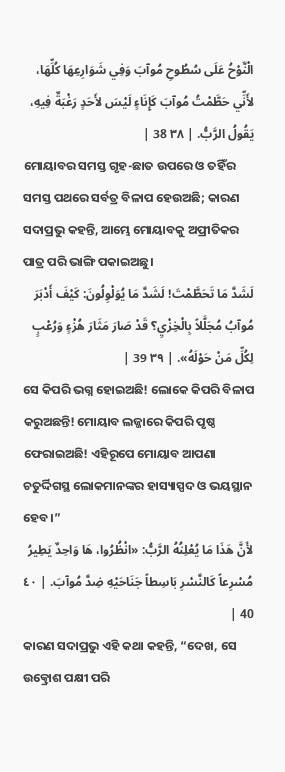الْنَّوْحُ عَلَى سُطُوحِ مُوآبَ وَفِي شَوَارِعِهَا كُلِّهَا، لأَنِّي حَطَّمْتُ مُوآبَ كَإِنَاءٍ لَيْسَ لأَحَدٍ رَغْبَةٌ فِيهِ، يَقُولُ الرَّبُّ. | ٣٨ 38 |
ମୋୟାବର ସମସ୍ତ ଗୃହ-ଛାତ ଉପରେ ଓ ତହିଁର ସମସ୍ତ ପଥରେ ସର୍ବତ୍ର ବିଳାପ ହେଉଅଛି; କାରଣ ସଦାପ୍ରଭୁ କହନ୍ତି, ଆମ୍ଭେ ମୋୟାବକୁ ଅପ୍ରୀତିକର ପାତ୍ର ପରି ଭାଙ୍ଗି ପକାଇଅଛୁ।
لَشَدَّ مَا تَحَطَّمْتَ! لَشَدَّ مَا يُوَلْوِلُونَ: كَيْفَ أَدْبَرَ مُوآبُ مُجَلَّلاً بِالْخِزْيِ؟ قَدْ صَارَ مَثَارَ هُزْءٍ وَرُعْبٍ لِكُلِّ مَنْ حَوْلَهُ». | ٣٩ 39 |
ସେ କିପରି ଭଗ୍ନ ହୋଇଅଛି! ଲୋକେ କିପରି ବିଳାପ କରୁଅଛନ୍ତି! ମୋୟାବ ଲଜ୍ଜାରେ କିପରି ପୃଷ୍ଠ ଫେରାଇଅଛି! ଏହିରୂପେ ମୋୟାବ ଆପଣା ଚତୁର୍ଦ୍ଦିଗସ୍ଥ ଲୋକମାନଙ୍କର ହାସ୍ୟାସ୍ପଦ ଓ ଭୟସ୍ଥାନ ହେବ।”
لأَنَّ هَذَا مَا يُعْلِنُهُ الرَّبُّ: «انْظُرُوا، هَا وَاحِدٌ يَطِيرُ مُسْرِعاً كَالنَّسْرِ بَاسِطاً جَنَاحَيْهِ ضِدَّ مُوآبَ. | ٤٠ 40 |
କାରଣ ସଦାପ୍ରଭୁ ଏହି କଥା କହନ୍ତି, “ଦେଖ, ସେ ଉତ୍କ୍ରୋଶ ପକ୍ଷୀ ପରି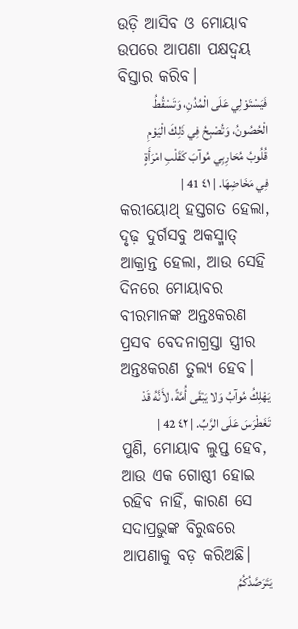ଉଡ଼ି ଆସିବ ଓ ମୋୟାବ ଉପରେ ଆପଣା ପକ୍ଷଦ୍ୱୟ ବିସ୍ତାର କରିବ।
فَيَسْتَوْلِي عَلَى الْمُدُنِ، وَتَسْقُطُ الْحُصُونُ، وَتُصْبِحُ فِي ذَلِكَ الْيَوْمِ قُلُوبُ مُحَارِبِي مُوآبَ كَقَلْبِ امْرَأَةٍ فِي مَخَاضِهَا. | ٤١ 41 |
କରୀୟୋଥ୍ ହସ୍ତଗତ ହେଲା, ଦୃଢ଼ ଦୁର୍ଗସବୁ ଅକସ୍ମାତ୍ ଆକ୍ରାନ୍ତ ହେଲା, ଆଉ ସେହି ଦିନରେ ମୋୟାବର ବୀରମାନଙ୍କ ଅନ୍ତଃକରଣ ପ୍ରସବ ବେଦନାଗ୍ରସ୍ତା ସ୍ତ୍ରୀର ଅନ୍ତଃକରଣ ତୁଲ୍ୟ ହେବ।
يَهْلِكُ مُوآبُ وَلا يَبْقَى أُمَّةً، لأَنَّهُ قَدْ تَغَطْرَسَ عَلَى الرَّبِّ. | ٤٢ 42 |
ପୁଣି, ମୋୟାବ ଲୁପ୍ତ ହେବ, ଆଉ ଏକ ଗୋଷ୍ଠୀ ହୋଇ ରହିବ ନାହିଁ, କାରଣ ସେ ସଦାପ୍ରଭୁଙ୍କ ବିରୁଦ୍ଧରେ ଆପଣାକୁ ବଡ଼ କରିଅଛି।
يَتَرَصَّدُكُمُ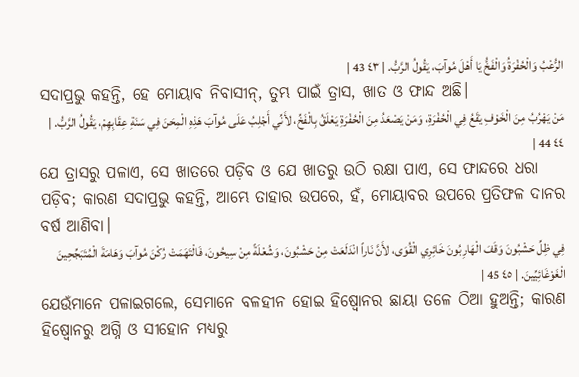الرُّعْبُ وَالْحُفْرَةُ وَالْفَخُّ يَا أَهْلَ مُوآبَ، يَقُولُ الرَّبُّ. | ٤٣ 43 |
ସଦାପ୍ରଭୁ କହନ୍ତି, ହେ ମୋୟାବ ନିବାସୀନ୍, ତୁମ୍ଭ ପାଇଁ ତ୍ରାସ, ଖାତ ଓ ଫାନ୍ଦ ଅଛି।
مَنْ يَهْرُبُ مِنَ الْخَوْفِ يَقَعُ فِي الْحُفْرَةِ، وَمَنْ يَصْعَدُ مِنَ الْحُفْرَةِ يَعْلَقُ بِالْفَخِّ، لأَنِّي أَجْلِبُ عَلَى مُوآبَ هَذِهِ الْمِحَنَ فِي سَنَةِ عِقَابِهِمْ، يَقُولُ الرَّبُّ. | ٤٤ 44 |
ଯେ ତ୍ରାସରୁ ପଳାଏ, ସେ ଖାତରେ ପଡ଼ିବ ଓ ଯେ ଖାତରୁ ଉଠି ରକ୍ଷା ପାଏ, ସେ ଫାନ୍ଦରେ ଧରା ପଡ଼ିବ; କାରଣ ସଦାପ୍ରଭୁ କହନ୍ତି, ଆମ୍ଭେ ତାହାର ଉପରେ, ହଁ, ମୋୟାବର ଉପରେ ପ୍ରତିଫଳ ଦାନର ବର୍ଷ ଆଣିବା।
فِي ظِلِّ حَشْبُونَ وَقَفَ الْهَارِبُونَ خَائِرِي الْقُوَى، لأَنَّ نَاراً انْدَلَعَتْ مِنْ حَشْبُونَ، وَشُعْلَةً مِنْ سِيحُونَ، فَالْتَهَمَتْ رُكْنَ مُوآبَ وَهَامَةَ الْمُتَبَجِّحِينَ الْغَوْغَائِيِّينَ. | ٤٥ 45 |
ଯେଉଁମାନେ ପଳାଇଗଲେ, ସେମାନେ ବଳହୀନ ହୋଇ ହିଷ୍ବୋନର ଛାୟା ତଳେ ଠିଆ ହୁଅନ୍ତି; କାରଣ ହିଷ୍ବୋନରୁ ଅଗ୍ନି ଓ ସୀହୋନ ମଧ୍ୟରୁ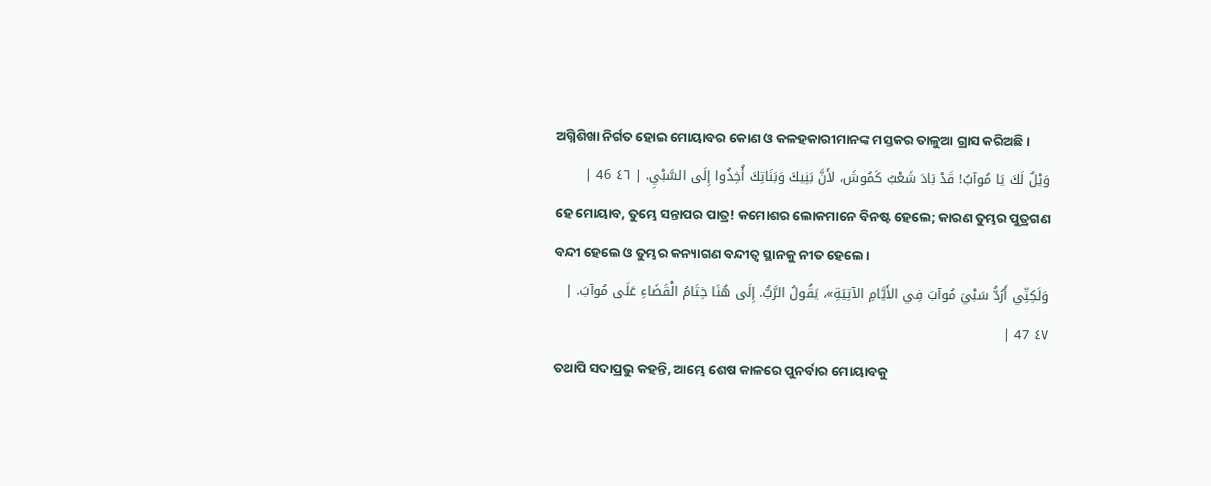ଅଗ୍ନିଶିଖା ନିର୍ଗତ ହୋଇ ମୋୟାବର କୋଣ ଓ କଳହକାରୀମାନଙ୍କ ମସ୍ତକର ତାଳୁଆ ଗ୍ରାସ କରିଅଛି।
وَيْلٌ لَكَ يَا مُوآبُ! قَدْ بَادَ شَعْبُ كَمُوشَ، لأَنَّ بَنِيكَ وَبَنَاتِكَ أُخِذُوا إِلَى السَّبْيِ. | ٤٦ 46 |
ହେ ମୋୟାବ, ତୁମ୍ଭେ ସନ୍ତାପର ପାତ୍ର! କମୋଶର ଲୋକମାନେ ବିନଷ୍ଟ ହେଲେ; କାରଣ ତୁମ୍ଭର ପୁତ୍ରଗଣ ବନ୍ଦୀ ହେଲେ ଓ ତୁମ୍ଭର କନ୍ୟାଗଣ ବନ୍ଦୀତ୍ୱ ସ୍ଥାନକୁ ନୀତ ହେଲେ।
وَلَكِنِّي أَرُدُّ سَبْيَ مُوآبَ فِي الأَيَّامِ الآتِيَةِ»، يَقُولُ الرَّبُّ. إِلَى هُنَا خِتَامُ الْقَضَاءِ عَلَى مُوآبَ. | ٤٧ 47 |
ତଥାପି ସଦାପ୍ରଭୁ କହନ୍ତି, ଆମ୍ଭେ ଶେଷ କାଳରେ ପୁନର୍ବାର ମୋୟାବକୁ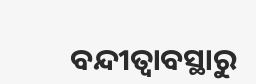ବନ୍ଦୀତ୍ୱାବସ୍ଥାରୁ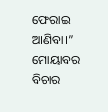ଫେରାଇ ଆଣିବା।” ମୋୟାବର ବିଚାର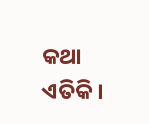କଥା ଏତିକି।